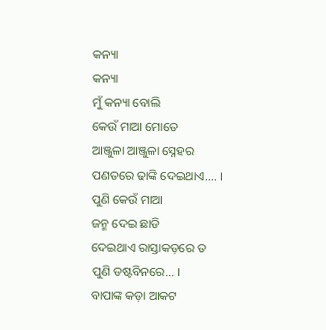କନ୍ୟା
କନ୍ୟା
ମୁଁ କନ୍ୟା ବୋଲି
କେଉଁ ମାଆ ମୋତେ
ଆଞ୍ଜୁଳା ଆଞ୍ଜୁଳା ସ୍ନେହର
ପଣତରେ ଢାଙ୍କି ଦେଇଥାଏ.... ।
ପୁଣି କେଉଁ ମାଆ
ଜନ୍ମ ଦେଇ ଛାଡି
ଦେଇଥାଏ ରାସ୍ତାକଡ଼ରେ ତ
ପୁଣି ଡଷ୍ଟବିନରେ... ।
ବାପାଙ୍କ କଡ଼ା ଆକଟ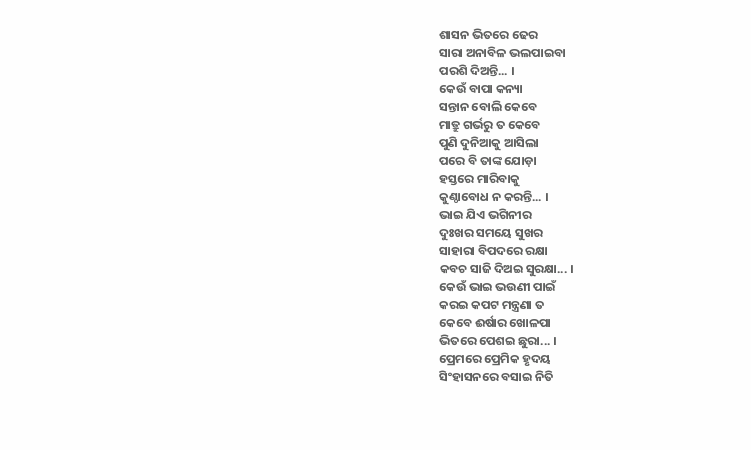ଶାସନ ଭିତରେ ଢେର
ସାରା ଅନାବିଳ ଭଲପାଇବା
ପରଶି ଦିଅନ୍ତି... ।
କେଉଁ ବାପା କନ୍ୟା
ସନ୍ତାନ ବୋଲି କେବେ
ମାତ୍ରୁ ଗର୍ଭରୁ ତ କେବେ
ପୁଣି ଦୁନିଆକୁ ଆସିଲା
ପରେ ବି ତାଙ୍କ ଯୋଡ଼ା
ହସ୍ତରେ ମାରିବାକୁ
କୁଣ୍ଠାବୋଧ ନ କରନ୍ତି... ।
ଭାଇ ଯିଏ ଭଗିନୀର
ଦୁଃଖର ସମୟେ ସୁଖର
ସାହାରା ବିପଦରେ ରକ୍ଷା
କବଚ ସାଜି ଦିଅଇ ସୁରକ୍ଷା... ।
କେଉଁ ଭାଇ ଭଉଣୀ ପାଇଁ
କରଇ କପଟ ମନ୍ତ୍ରଣା ତ
କେବେ ଈର୍ଷାର ଖୋଳପା
ଭିତରେ ପେଶଇ ଛୁରା... ।
ପ୍ରେମରେ ପ୍ରେମିକ ହୃଦୟ
ସିଂହାସନରେ ବସାଇ ନିତି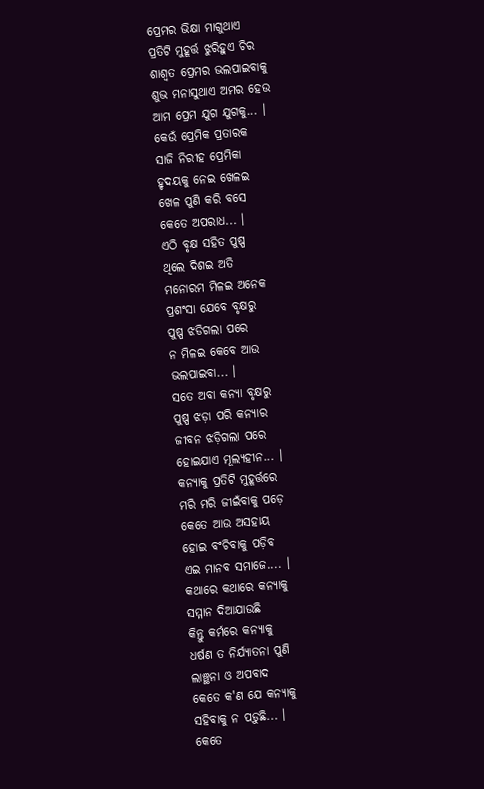ପ୍ରେମର ଭିକ୍ଷା ମାଗୁଥାଏ
ପ୍ରତିଟି ମୁହୂର୍ତ୍ତ ଝୁରିହୁଏ ଚିର
ଶାଶ୍ଵତ ପ୍ରେମର ଭଲପାଇବାକୁ
ଶୁଭ ମନାସୁଥାଏ ଅମର ହେଉ
ଆମ ପ୍ରେମ ଯୁଗ ଯୁଗକୁ... ।
କେଉଁ ପ୍ରେମିକ ପ୍ରତାରକ
ସାଜି ନିରୀହ ପ୍ରେମିକା
ହୃଦୟକୁ ନେଇ ଖେଳଇ
ଖେଳ ପୁଣି କରି ବସେ
କେତେ ଅପରାଧ... ।
ଏଠି ବୃକ୍ଷ ସହିତ ପୁଷ୍ପ
ଥିଲେ ଦିଶଇ ଅତି
ମନୋରମ ମିଳଇ ଅନେକ
ପ୍ରଶଂସା ଯେବେ ବୃକ୍ଷରୁ
ପୁଷ୍ପ ଝଡିଗଲା ପରେ
ନ ମିଳଇ କେବେ ଆଉ
ଭଲପାଇବା... ।
ସତେ ଅବା କନ୍ୟା ବୃକ୍ଷରୁ
ପୁଷ୍ପ ଝଡ଼ା ପରି କନ୍ୟାର
ଜୀବନ ଝଡ଼ିଗଲା ପରେ
ହୋଇଯାଏ ମୂଲ୍ୟହୀନ... ।
କନ୍ୟାକୁ ପ୍ରତିଟି ମୁହୂର୍ତ୍ତରେ
ମରି ମରି ଜୀଇଁବାକୁ ପଡ଼େ
କେତେ ଆଉ ଅସହାୟ
ହୋଇ ବଂଚିବାକୁ ପଡ଼ିବ
ଏଇ ମାନବ ସମାଜେ.... ।
କଥାରେ କଥାରେ କନ୍ୟାକୁ
ସମ୍ମାନ ଦିଆଯାଉଛି
କିନ୍ତୁ କର୍ମରେ କନ୍ୟାକୁ
ଧର୍ଷଣ ତ ନିର୍ଯ୍ୟାତନା ପୁଣି
ଲାଞ୍ଛନା ଓ ଅପବାଦ
କେତେ କ'ଣ ଯେ କନ୍ୟାକୁ
ସହିବାକୁ ନ ପଡ଼ୁଛି... ।
କେତେ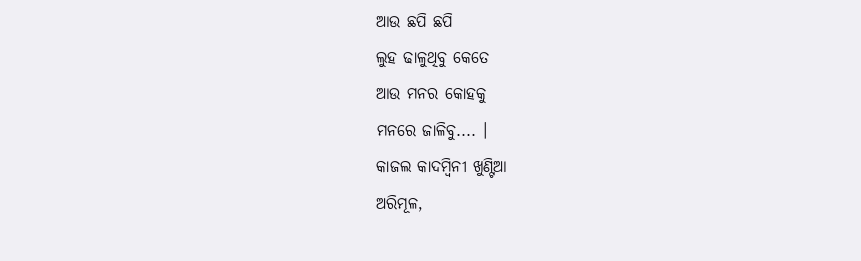ଆଉ ଛପି ଛପି
ଲୁହ ଢାଳୁଥିବୁ କେତେ
ଆଉ ମନର କୋହକୁ
ମନରେ ଜାଳିବୁ.... ।
କାଜଲ କାଦମ୍ବିନୀ ଖୁଣ୍ଟିଆ
ଅରିମୂଳ,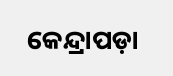କେନ୍ଦ୍ରାପଡ଼ା